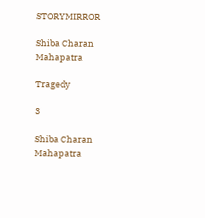STORYMIRROR

Shiba Charan Mahapatra

Tragedy

3

Shiba Charan Mahapatra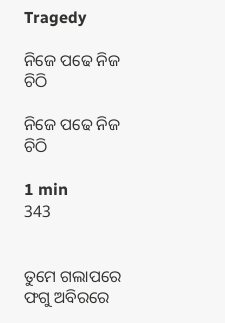Tragedy

ନିଜେ ପଢେ ନିଜ ଚିଠି

ନିଜେ ପଢେ ନିଜ ଚିଠି

1 min
343


ତୁମେ ଗଲାପରେ ଫଗୁ ଅବିରରେ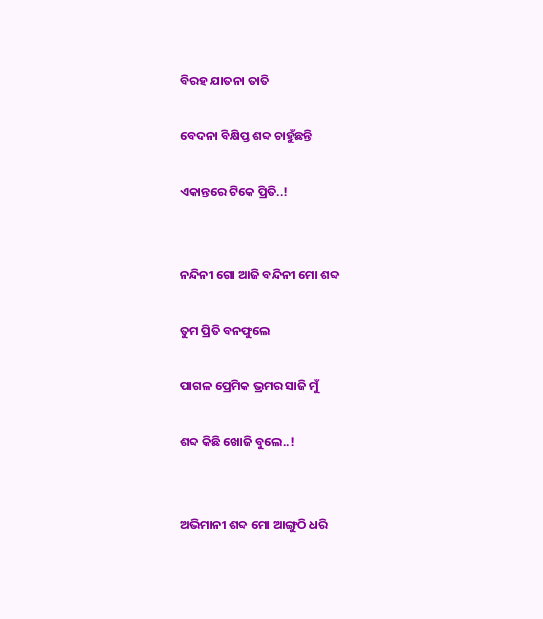ବିରହ ଯାତନା ତାତି

ବେଦନା ବିକ୍ଷିପ୍ତ ଶବ୍ଦ ଚାହୁଁଛନ୍ତି

ଏକାନ୍ତରେ ଟିକେ ପ୍ରିତି..!


ନନ୍ଦିନୀ ଗୋ ଆଜି ବନ୍ଦିନୀ ମୋ ଶବ୍ଦ

ତୁମ ପ୍ରିତି ବନଫୁଲେ

ପାଗଳ ପ୍ରେମିକ ଭ୍ରମର ସାଜି ମୁଁ

ଶବ୍ଦ କିଛି ଖୋଜି ବୁଲେ..!


ଅଭିମାନୀ ଶବ୍ଦ ମୋ ଆଙ୍ଗୁଠି ଧରି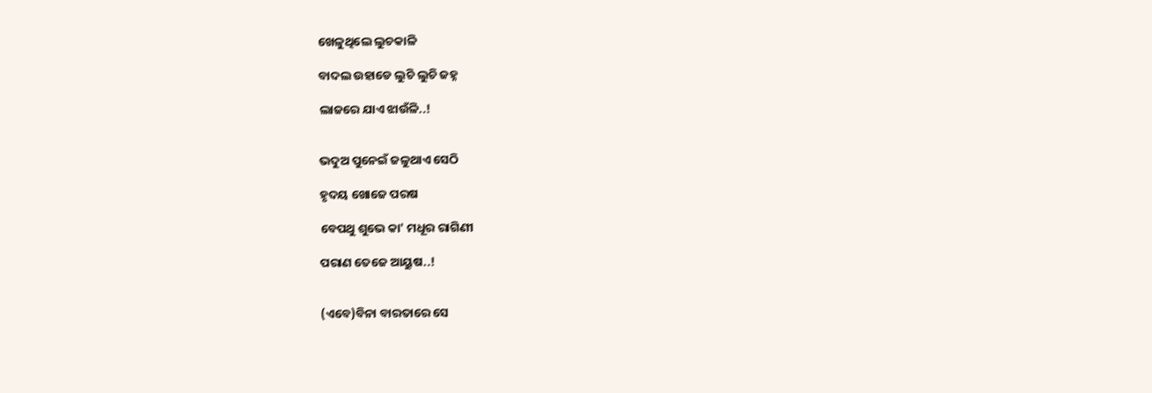ଖେଳୁଥିଲେ ଲୁଚକାଳି

ବାଦଲ ଉହାଡେ ଲୁଚି ଲୁଚି ଜହ୍ନ

ଲାଜରେ ଯାଏ ଝାଉଁଳି..!


ଭଦୁଅ ପୁନେଇଁ ଜଳୁଥାଏ ସେଠି

ହୃଦୟ ଖୋଜେ ପରଷ

ବେପଥୁ ଶୁଭେ କା' ମଧୂର ରାଗିଣୀ

ପରାଣ ତେଜେ ଆୟୁଷ..!


(ଏବେ)ବିନା ବାରତାରେ ସେ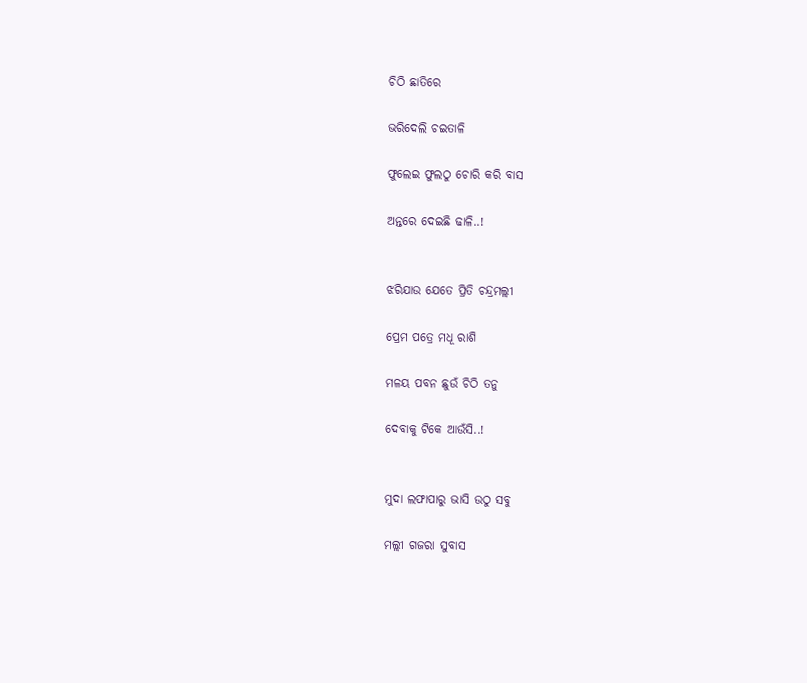ଚିଠି ଛାତିରେ

ଭରିଦେଲି ଚଇତାଳି

ଫୁଲେଇ ଫୁଲଠୁ ଚୋରି କରି ବାସ

ଅନ୍ତରେ ଦେଇଛି ଢାଳି..!


ଝରିଯାଉ ଯେତେ ପ୍ରିତି ଚନ୍ଦ୍ରମଲ୍ଲୀ

ପ୍ରେମ ପତ୍ରେ ମଧୂ ରାଶି

ମଳୟ ପବନ ଛୁଉଁ ଚିଠି ତନୁ

ଦେବାକୁ ଟିକେ ଆଉଁସି..!


ମୁଦା ଲଫାପାରୁ ଭାସି ଉଠୁ ସବୁ

ମଲ୍ଲୀ ଗଜରା ସୁବାସ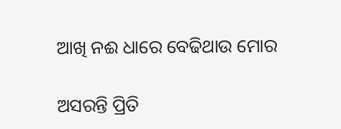ଆଖି ନଈ ଧାରେ ବେଢିଥାଉ ମୋର

ଅସରନ୍ତି ପ୍ରିତି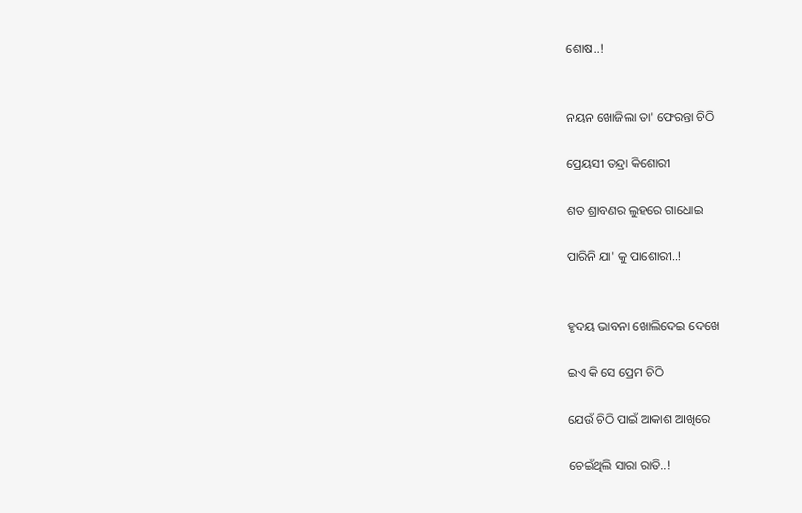ଶୋଷ..!


ନୟନ ଖୋଜିଲା ତା' ଫେରନ୍ତା ଚିଠି

ପ୍ରେୟସୀ ତନ୍ଦ୍ରା କିଶୋରୀ

ଶତ ଶ୍ରାବଣର ଲୁହରେ ଗାଧୋଇ

ପାରିନି ଯା' କୁ ପାଶୋରୀ..!


ହୃଦୟ ଭାବନା ଖୋଲିଦେଇ ଦେଖେ

ଇଏ କି ସେ ପ୍ରେମ ଚିଠି

ଯେଉଁ ଚିଠି ପାଇଁ ଆକାଶ ଆଖିରେ

ଚେଇଁଥିଲି ସାରା ରାତି..!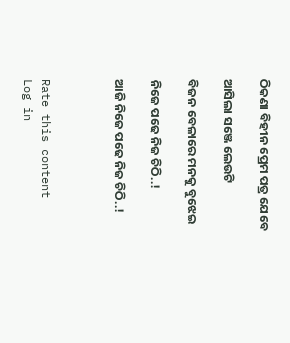ଠିକଣା ବିହୀନ ପ୍ରେମ ପତ୍ର ଯେବେ

ଆସିଲା ସଞ୍ଜେ ଲେଉଟି

ବିଜନ ବେଳାରେ ମନକୁ ବୁଝେଇ

ନିଜେ ପଢେ ନିଜ ଚିଠି..!

ଆଜି ନିଜେ ପଢେ ନିଜ ଚିଠି..!



Rate this content
Log in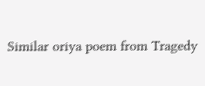Similar oriya poem from Tragedy